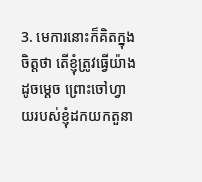3. មេការនោះក៏គិតក្នុងចិត្ដថា តើខ្ញុំត្រូវធ្វើយ៉ាងដូចម្ដេច ព្រោះចៅហ្វាយរបស់ខ្ញុំដកយកតួនា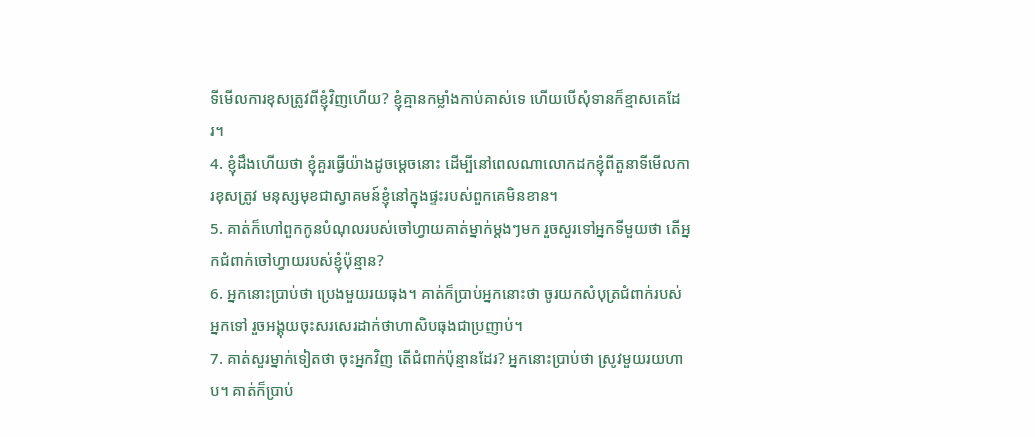ទីមើលការខុសត្រូវពីខ្ញុំវិញហើយ? ខ្ញុំគ្មានកម្លាំងកាប់គាស់ទេ ហើយបើសុំទានក៏ខ្មាសគេដែរ។
4. ខ្ញុំដឹងហើយថា ខ្ញុំគួរធ្វើយ៉ាងដូចម្ដេចនោះ ដើម្បីនៅពេលណាលោកដកខ្ញុំពីតួនាទីមើលការខុសត្រូវ មនុស្សមុខជាស្វាគមន៍ខ្ញុំនៅក្នុងផ្ទះរបស់ពួកគេមិនខាន។
5. គាត់ក៏ហៅពួកកូនបំណុលរបស់ចៅហ្វាយគាត់ម្នាក់ម្ដងៗមក រួចសួរទៅអ្នកទីមួយថា តើអ្នកជំពាក់ចៅហ្វាយរបស់ខ្ញុំប៉ុន្មាន?
6. អ្នកនោះប្រាប់ថា ប្រេងមួយរយធុង។ គាត់ក៏ប្រាប់អ្នកនោះថា ចូរយកសំបុត្រជំពាក់របស់អ្នកទៅ រួចអង្គុយចុះសរសេរដាក់ថាហាសិបធុងជាប្រញាប់។
7. គាត់សួរម្នាក់ទៀតថា ចុះអ្នកវិញ តើជំពាក់ប៉ុន្មានដែរ? អ្នកនោះប្រាប់ថា ស្រូវមួយរយហាប។ គាត់ក៏ប្រាប់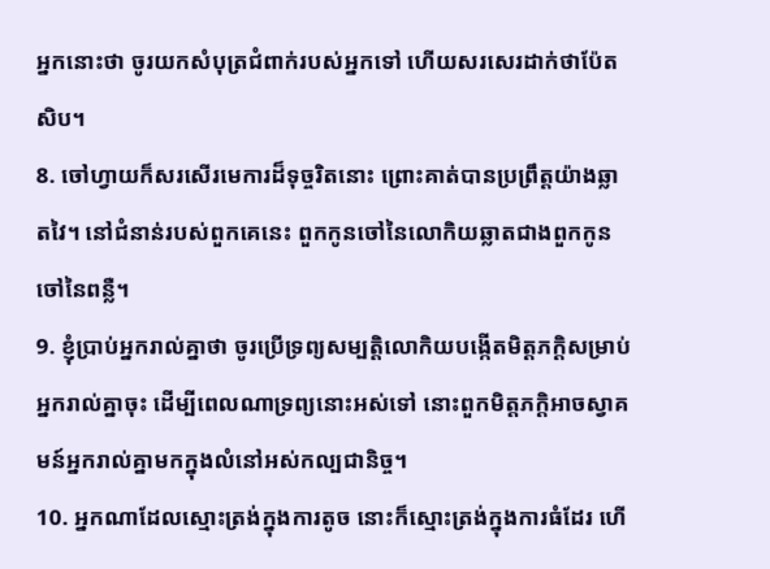អ្នកនោះថា ចូរយកសំបុត្រជំពាក់របស់អ្នកទៅ ហើយសរសេរដាក់ថាប៉ែតសិប។
8. ចៅហ្វាយក៏សរសើរមេការដ៏ទុច្ចរិតនោះ ព្រោះគាត់បានប្រព្រឹត្ដយ៉ាងឆ្លាតវៃ។ នៅជំនាន់របស់ពួកគេនេះ ពួកកូនចៅនៃលោកិយឆ្លាតជាងពួកកូនចៅនៃពន្លឺ។
9. ខ្ញុំប្រាប់អ្នករាល់គ្នាថា ចូរប្រើទ្រព្យសម្បត្ដិលោកិយបង្កើតមិត្ដភក្តិសម្រាប់អ្នករាល់គ្នាចុះ ដើម្បីពេលណាទ្រព្យនោះអស់ទៅ នោះពួកមិត្ដភក្ដិអាចស្វាគមន៍អ្នករាល់គ្នាមកក្នុងលំនៅអស់កល្បជានិច្ច។
10. អ្នកណាដែលស្មោះត្រង់ក្នុងការតូច នោះក៏ស្មោះត្រង់ក្នុងការធំដែរ ហើ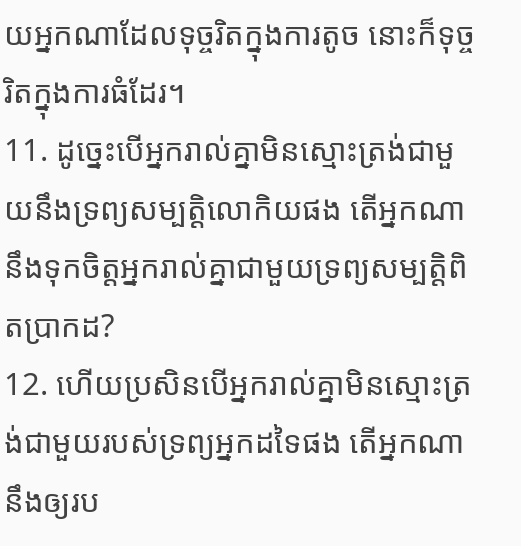យអ្នកណាដែលទុច្ចរិតក្នុងការតូច នោះក៏ទុច្ចរិតក្នុងការធំដែរ។
11. ដូច្នេះបើអ្នករាល់គ្នាមិនស្មោះត្រង់ជាមួយនឹងទ្រព្យសម្បត្ដិលោកិយផង តើអ្នកណានឹងទុកចិត្ដអ្នករាល់គ្នាជាមួយទ្រព្យសម្បត្ដិពិតប្រាកដ?
12. ហើយប្រសិនបើអ្នករាល់គ្នាមិនស្មោះត្រង់ជាមួយរបស់ទ្រព្យអ្នកដទៃផង តើអ្នកណានឹងឲ្យរប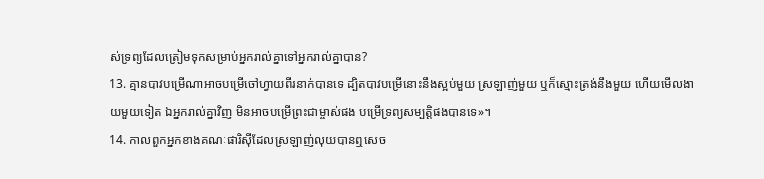ស់ទ្រព្យដែលត្រៀមទុកសម្រាប់អ្នករាល់គ្នាទៅអ្នករាល់គ្នាបាន?
13. គ្មានបាវបម្រើណាអាចបម្រើចៅហ្វាយពីរនាក់បានទេ ដ្បិតបាវបម្រើនោះនឹងស្អប់មួយ ស្រឡាញ់មួយ ឬក៏ស្មោះត្រង់នឹងមួយ ហើយមើលងាយមួយទៀត ឯអ្នករាល់គ្នាវិញ មិនអាចបម្រើព្រះជាម្ចាស់ផង បម្រើទ្រព្យសម្បត្ដិផងបានទេ»។
14. កាលពួកអ្នកខាងគណៈផារិស៊ីដែលស្រឡាញ់លុយបានឮសេច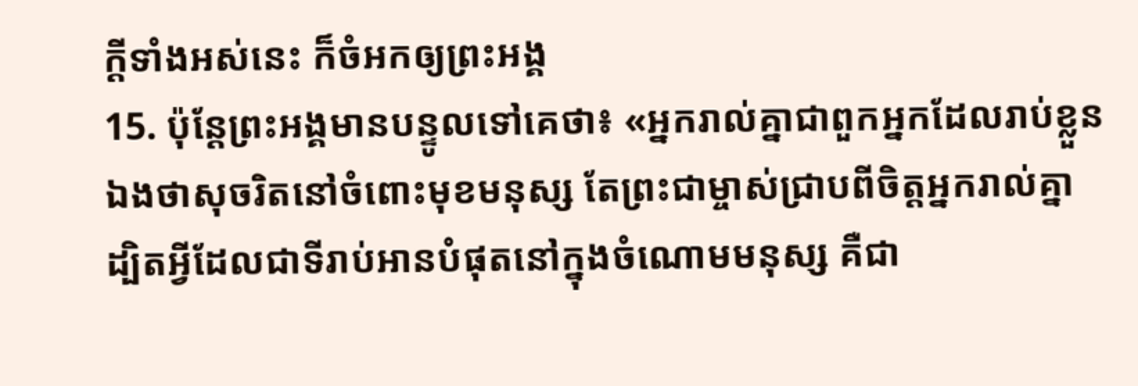ក្ដីទាំងអស់នេះ ក៏ចំអកឲ្យព្រះអង្គ
15. ប៉ុន្ដែព្រះអង្គមានបន្ទូលទៅគេថា៖ «អ្នករាល់គ្នាជាពួកអ្នកដែលរាប់ខ្លួនឯងថាសុចរិតនៅចំពោះមុខមនុស្ស តែព្រះជាម្ចាស់ជ្រាបពីចិត្ដអ្នករាល់គ្នា ដ្បិតអ្វីដែលជាទីរាប់អានបំផុតនៅក្នុងចំណោមមនុស្ស គឺជា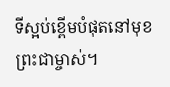ទីស្អប់ខ្ពើមបំផុតនៅមុខព្រះជាម្ចាស់។